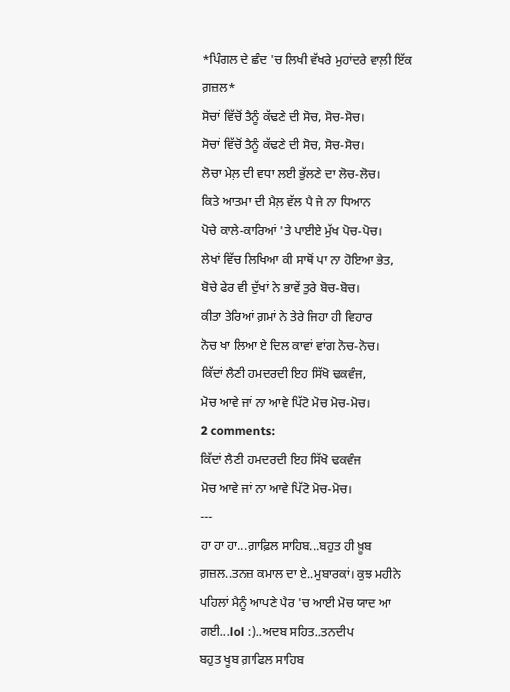*ਪਿੰਗਲ ਦੇ ਛੰਦ 'ਚ ਲਿਖੀ ਵੱਖਰੇ ਮੁਹਾਂਦਰੇ ਵਾਲ਼ੀ ਇੱਕ ਗ਼ਜ਼ਲ*
ਸੋਚਾਂ ਵਿੱਚੋਂ ਤੈਨੂੰ ਕੱਢਣੇ ਦੀ ਸੋਚ, ਸੋਚ-ਸੋਚ।
ਸੋਚਾਂ ਵਿੱਚੋਂ ਤੈਨੂੰ ਕੱਢਣੇ ਦੀ ਸੋਚ, ਸੋਚ-ਸੋਚ।
ਲੋਚਾ ਮੇਲ਼ ਦੀ ਵਧਾ ਲਈ ਭੁੱਲਣੇ ਦਾ ਲੋਚ-ਲੋਚ।
ਕਿਤੇ ਆਤਮਾ ਦੀ ਮੈਲ਼ ਵੱਲ ਪੈ ਜੇ ਨਾ ਧਿਆਨ
ਪੋਚੇ ਕਾਲੇ-ਕਾਰਿਆਂ 'ਤੇ ਪਾਈਏ ਮੁੱਖ ਪੋਚ-ਪੋਚ।
ਲੇਖਾਂ ਵਿੱਚ ਲਿਖਿਆ ਕੀ ਸਾਥੋਂ ਪਾ ਨਾ ਹੋਇਆ ਭੇਤ,
ਬੋਚੇ ਫੇਰ ਵੀ ਦੁੱਖਾਂ ਨੇ ਭਾਵੇਂ ਤੁਰੇ ਬੋਚ-ਬੋਚ।
ਕੀਤਾ ਤੇਰਿਆਂ ਗ਼ਮਾਂ ਨੇ ਤੇਰੇ ਜਿਹਾ ਹੀ ਵਿਹਾਰ
ਨੋਚ ਖਾ ਲਿਆ ਏ ਦਿਲ ਕਾਵਾਂ ਵਾਂਗ ਨੋਚ-ਨੋਚ।
ਕਿੱਦਾਂ ਲੈਣੀ ਹਮਦਰਦੀ ਇਹ ਸਿੱਖੋ ਢਕਵੰਜ,
ਮੋਚ ਆਵੇ ਜਾਂ ਨਾ ਆਵੇ ਪਿੱਟੋ ਮੋਚ ਮੋਚ-ਮੋਚ।
2 comments:
ਕਿੱਦਾਂ ਲੈਣੀ ਹਮਦਰਦੀ ਇਹ ਸਿੱਖੋ ਢਕਵੰਜ
ਮੋਚ ਆਵੇ ਜਾਂ ਨਾ ਆਵੇ ਪਿੱਟੋ ਮੋਚ-ਮੋਚ।
---
ਹਾ ਹਾ ਹਾ...ਗ਼ਾਫ਼ਿਲ ਸਾਹਿਬ...ਬਹੁਤ ਹੀ ਖ਼ੂਬ ਗ਼ਜ਼ਲ..ਤਨਜ਼ ਕਮਾਲ ਦਾ ਏ..ਮੁਬਾਰਕਾਂ। ਕੁਝ ਮਹੀਨੇ ਪਹਿਲਾਂ ਮੈਨੂੰ ਆਪਣੇ ਪੈਰ 'ਚ ਆਈ ਮੋਚ ਯਾਦ ਆ ਗਈ...lol :)..ਅਦਬ ਸਹਿਤ..ਤਨਦੀਪ
ਬਹੁਤ ਖੂਬ ਗ਼ਾਫਿਲ ਸਾਹਿਬ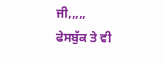ਜੀ,,,,,
ਫੇਸਬੁੱਕ ਤੇ ਵੀ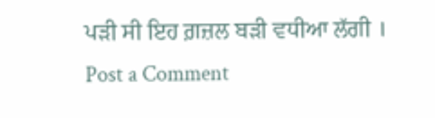ਪੜੀ ਸੀ ਇਹ ਗ਼ਜ਼ਲ ਬੜੀ ਵਧੀਆ ਲੱਗੀ ।
Post a Comment